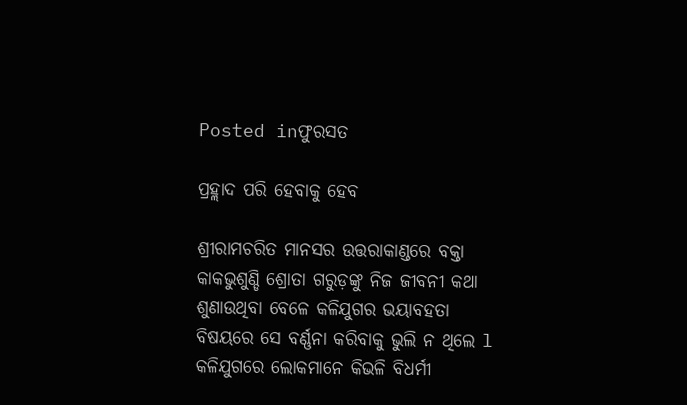Posted inଫୁରସତ

ପ୍ରହ୍ଲାଦ ପରି ହେବାକୁ ହେବ

ଶ୍ରୀରାମଚରିତ ମାନସର ଉତ୍ତରାକାଣ୍ଡରେ ବକ୍ତା କାକଭୁଶୁଣ୍ଡି ଶ୍ରୋତା ଗରୁଡ଼ଙ୍କୁ ନିଜ ଜୀବନୀ କଥା ଶୁଣାଉଥିବା ବେଳେ କଳିଯୁଗର ଭୟାବହତା ବିଷୟରେ ସେ ବର୍ଣ୍ଣନା କରିବାକୁ ଭୁଲି ନ ଥିଲେ l କଳିଯୁଗରେ ଲୋକମାନେ କିଭଳି ବିଧର୍ମୀ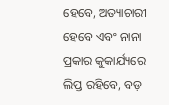ହେବେ, ଅତ୍ୟାଚାରୀ ହେବେ ଏବଂ ନାନା ପ୍ରକାର କୁକାର୍ଯ୍ୟରେ ଲିପ୍ତ ରହିବେ, ବଡ଼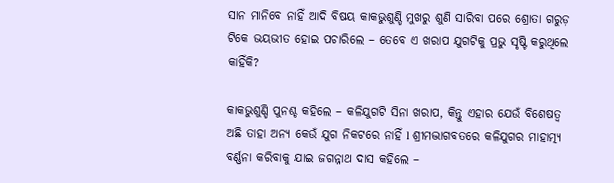ସାନ ମାନିବେ ନାହିଁ ଆଦି ବିଷୟ କାକଭୁଶୁଣ୍ଡି ମୁଖରୁ ଶୁଣି ସାରିବା ପରେ ଶ୍ରୋତା ଗରୁଡ଼ ଟିକେ ଭୟଭୀତ ହୋଇ ପଚାରିଲେ – ତେବେ ଏ ଖରାପ ଯୁଗଟିକୁ ପ୍ରଭୁ ସୃଷ୍ଟି କରୁଥିଲେ କାହିଁକି?

କାକଭୁଶୁଣ୍ଡି ପୁନଶ୍ଚ କହିଲେ – କଳିଯୁଗଟି ସିନା ଖରାପ, କିନ୍ତୁ ଏହାର ଯେଉଁ ବିଶେଷତ୍ୱ ଅଛି ତାହା ଅନ୍ୟ କେଉଁ ଯୁଗ ନିକଟରେ ନାହିଁ l ଶ୍ରୀମଦ୍ଭାଗବତରେ କଳିଯୁଗର ମାହାତ୍ମ୍ୟ ବର୍ଣ୍ଣନା କରିବାକୁ ଯାଇ ଜଗନ୍ନାଥ ଦାସ କହିଲେ –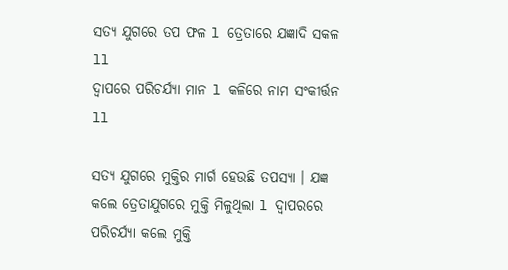ସତ୍ୟ ଯୁଗରେ ତପ ଫଳ l ତ୍ରେତାରେ ଯଜ୍ଞାଦି ସକଳ ll
ଦ୍ୱାପରେ ପରିଚର୍ଯ୍ୟା ମାନ l କଳିରେ ନାମ ସଂକୀର୍ତ୍ତନ ll

ସତ୍ୟ ଯୁଗରେ ମୁକ୍ତିର ମାର୍ଗ ହେଉଛି ତପସ୍ୟା । ଯଜ୍ଞ କଲେ ତ୍ରେତାଯୁଗରେ ମୁକ୍ତି ମିଳୁଥିଲା l ଦ୍ବାପରରେ ପରିଚର୍ଯ୍ୟା କଲେ ମୁକ୍ତି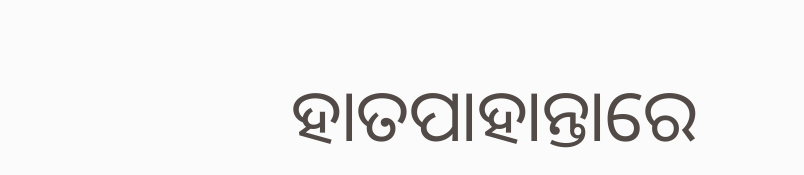ହାତପାହାନ୍ତାରେ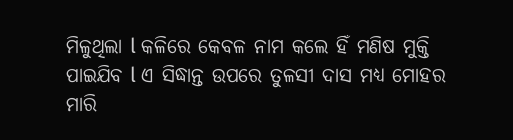ମିଳୁଥିଲା l କଳିରେ କେବଳ ନାମ କଲେ ହିଁ ମଣିଷ ମୁକ୍ତି ପାଇଯିବ l ଏ ସିଦ୍ଧାନ୍ତ ଉପରେ ତୁଳସୀ ଦାସ ମଧ୍ୟ ମୋହର ମାରି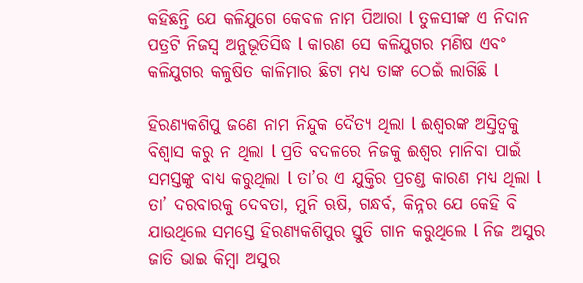କହିଛନ୍ତି ଯେ କଳିଯୁଗେ କେବଳ ନାମ ପିଆରା l ତୁଳସୀଙ୍କ ଏ ନିଦାନ ପତ୍ରଟି ନିଜସ୍ବ ଅନୁଭୂତିସିଦ୍ଧ l କାରଣ ସେ କଳିଯୁଗର ମଣିଷ ଏବଂ କଳିଯୁଗର କଳୁଷିତ କାଳିମାର ଛିଟା ମଧ୍ୟ ତାଙ୍କ ଠେଇଁ ଲାଗିଛି l

ହିରଣ୍ୟକଶିପୁ ଜଣେ ନାମ ନିନ୍ଦୁକ ଦୈତ୍ୟ ଥିଲା l ଈଶ୍ୱରଙ୍କ ଅସ୍ତିତ୍ୱକୁ ବିଶ୍ୱାସ କରୁ ନ ଥିଲା l ପ୍ରତି ବଦଳରେ ନିଜକୁ ଈଶ୍ୱର ମାନିବା ପାଇଁ ସମସ୍ତଙ୍କୁ ବାଧ୍ୟ କରୁଥିଲା l ତା’ର ଏ ଯୁକ୍ତିର ପ୍ରଚଣ୍ଡ କାରଣ ମଧ୍ୟ ଥିଲା l ତା’ ଦରବାରକୁ ଦେବତା, ମୁନି ଋଷି, ଗନ୍ଧର୍ବ, କିନ୍ନର ଯେ କେହି ବି ଯାଉଥିଲେ ସମସ୍ତେ ହିରଣ୍ୟକଶିପୁର ସ୍ତୁତି ଗାନ କରୁଥିଲେ l ନିଜ ଅସୁର ଜାତି ଭାଇ କିମ୍ବା ଅସୁର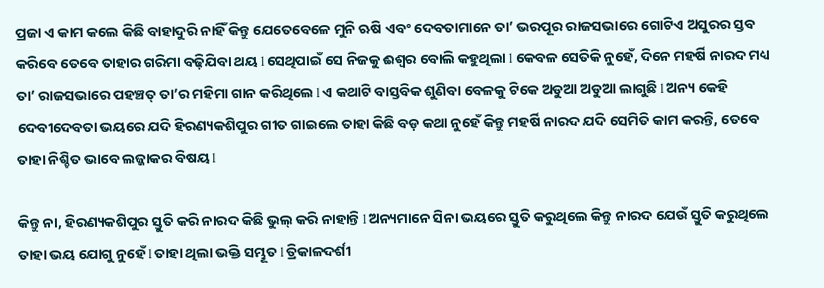ପ୍ରଜା ଏ କାମ କଲେ କିଛି ବାହାଦୁରି ନାହିଁ କିନ୍ତୁ ଯେତେବେଳେ ମୁନି ଋଷି ଏବଂ ଦେବତାମାନେ ତା’ ଭରପୂର ରାଜସଭାରେ ଗୋଟିଏ ଅସୁରର ସ୍ତବ କରିବେ ତେବେ ତାହାର ଗରିମା ବଢ଼ିଯିବା ଥୟ l ସେଥିପାଇଁ ସେ ନିଜକୁ ଈଶ୍ୱର ବୋଲି କହୁଥିଲା l କେବଳ ସେତିକି ନୁହେଁ, ଦିନେ ମହର୍ଷି ନାରଦ ମଧ୍ୟ ତା’ ରାଜସଭାରେ ପହଞ୍ଚତ୍ ତା’ର ମହିମା ଗାନ କରିଥିଲେ l ଏ କଥାଟି ବାସ୍ତବିକ ଶୁଣିବା ବେଳକୁ ଟିକେ ଅଡୁଆ ଅଡୁଆ ଲାଗୁଛି l ଅନ୍ୟ କେହି ଦେବୀଦେବତା ଭୟରେ ଯଦି ହିରଣ୍ୟକଶିପୁର ଗୀତ ଗାଇଲେ ତାହା କିଛି ବଡ଼ କଥା ନୁହେଁ କିନ୍ତୁ ମହର୍ଷି ନାରଦ ଯଦି ସେମିତି କାମ କରନ୍ତି, ତେବେ ତାହା ନିଶ୍ଚିତ ଭାବେ ଲଜ୍ଜାକର ବିଷୟ l

କିନ୍ତୁ ନା, ହିରଣ୍ୟକଶିପୁର ସ୍ତୁତି କରି ନାରଦ କିଛି ଭୁଲ୍‌ କରି ନାହାନ୍ତି l ଅନ୍ୟମାନେ ସିନା ଭୟରେ ସ୍ତୁତି କରୁଥିଲେ କିନ୍ତୁ ନାରଦ ଯେଉଁ ସ୍ତୁତି କରୁଥିଲେ ତାହା ଭୟ ଯୋଗୁ ନୁହେଁ l ତାହା ଥିଲା ଭକ୍ତି ସମ୍ଭୂତ l ତ୍ରିକାଳଦର୍ଶୀ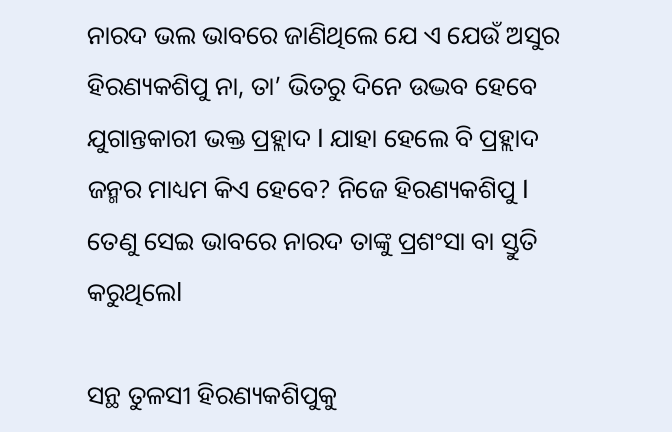ନାରଦ ଭଲ ଭାବରେ ଜାଣିଥିଲେ ଯେ ଏ ଯେଉଁ ଅସୁର ହିରଣ୍ୟକଶିପୁ ନା, ତା’ ଭିତରୁ ଦିନେ ଉଦ୍ଭବ ହେବେ ଯୁଗାନ୍ତକାରୀ ଭକ୍ତ ପ୍ରହ୍ଲାଦ l ଯାହା ହେଲେ ବି ପ୍ରହ୍ଲାଦ ଜନ୍ମର ମାଧ୍ୟମ କିଏ ହେବେ? ନିଜେ ହିରଣ୍ୟକଶିପୁ l ତେଣୁ ସେଇ ଭାବରେ ନାରଦ ତାଙ୍କୁ ପ୍ରଶଂସା ବା ସ୍ତୁତି କରୁଥିଲେl

ସନ୍ଥ ତୁଳସୀ ହିରଣ୍ୟକଶିପୁକୁ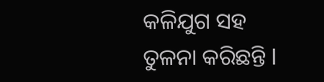କଳିଯୁଗ ସହ ତୁଳନା କରିଛନ୍ତି l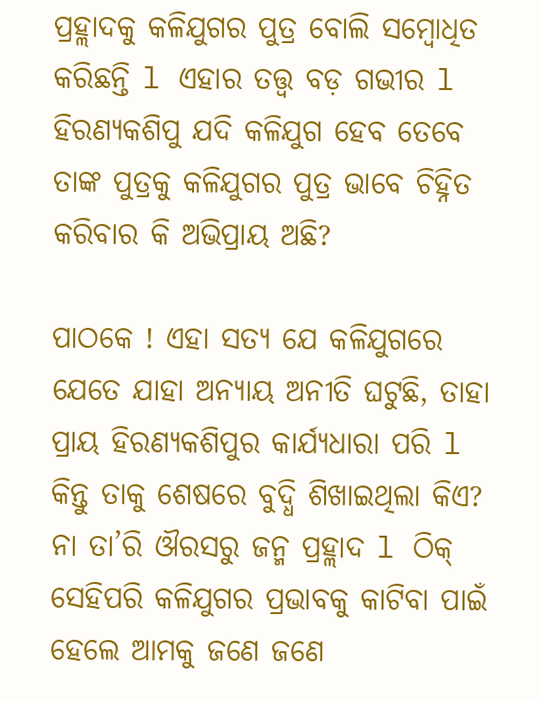ପ୍ରହ୍ଲାଦକୁ କଳିଯୁଗର ପୁତ୍ର ବୋଲି ସମ୍ବୋଧିତ କରିଛନ୍ତି l ଏହାର ତତ୍ତ୍ୱ ବଡ଼ ଗଭୀର l ହିରଣ୍ୟକଶିପୁ ଯଦି କଳିଯୁଗ ହେବ ତେବେ ତାଙ୍କ ପୁତ୍ରକୁ କଳିଯୁଗର ପୁତ୍ର ଭାବେ ଚିହ୍ନିତ କରିବାର କି ଅଭିପ୍ରାୟ ଅଛି?

ପାଠକେ ! ଏହା ସତ୍ୟ ଯେ କଳିଯୁଗରେ ଯେତେ ଯାହା ଅନ୍ୟାୟ ଅନୀତି ଘଟୁଛି, ତାହା ପ୍ରାୟ ହିରଣ୍ୟକଶିପୁର କାର୍ଯ୍ୟଧାରା ପରି l କିନ୍ତୁ ତାକୁ ଶେଷରେ ବୁଦ୍ଧି ଶିଖାଇଥିଲା କିଏ? ନା ତା’ରି ଔରସରୁ ଜନ୍ମ ପ୍ରହ୍ଲାଦ l ଠିକ୍‌ ସେହିପରି କଳିଯୁଗର ପ୍ରଭାବକୁ କାଟିବା ପାଇଁ ହେଲେ ଆମକୁ ଜଣେ ଜଣେ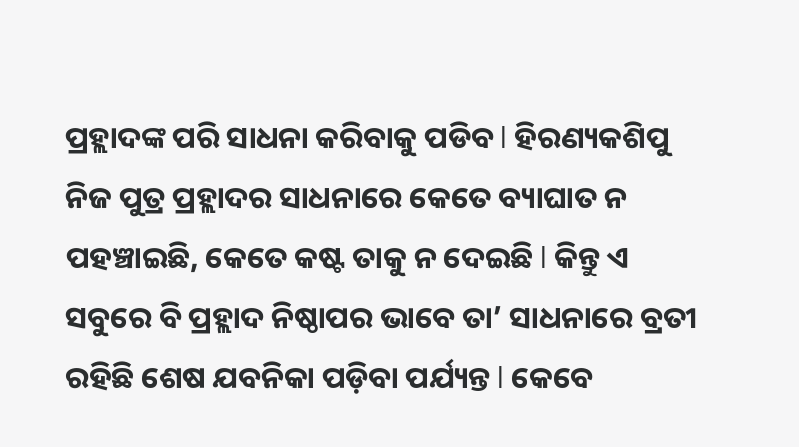ପ୍ରହ୍ଲାଦଙ୍କ ପରି ସାଧନା କରିବାକୁ ପଡିବ l ହିରଣ୍ୟକଶିପୁ ନିଜ ପୁତ୍ର ପ୍ରହ୍ଲାଦର ସାଧନାରେ କେତେ ବ୍ୟାଘାତ ନ ପହଞ୍ଚାଇଛି, କେତେ କଷ୍ଟ ତାକୁ ନ ଦେଇଛି l କିନ୍ତୁ ଏ ସବୁରେ ବି ପ୍ରହ୍ଲାଦ ନିଷ୍ଠାପର ଭାବେ ତା’ ସାଧନାରେ ବ୍ରତୀ ରହିଛି ଶେଷ ଯବନିକା ପଡ଼ିବା ପର୍ଯ୍ୟନ୍ତ l କେବେ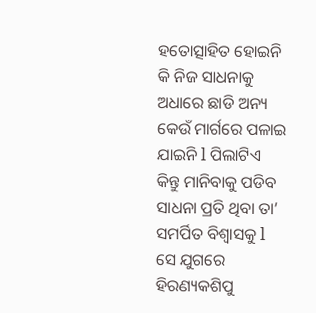ହତୋତ୍ସାହିତ ହୋଇନି କି ନିଜ ସାଧନାକୁ ଅଧାରେ ଛାଡି ଅନ୍ୟ କେଉଁ ମାର୍ଗରେ ପଳାଇ ଯାଇନି l ପିଲାଟିଏ କିନ୍ତୁ ମାନିବାକୁ ପଡିବ ସାଧନା ପ୍ରତି ଥିବା ତା’ ସମର୍ପିତ ବିଶ୍ୱାସକୁ l
ସେ ଯୁଗରେ ହିରଣ୍ୟକଶିପୁ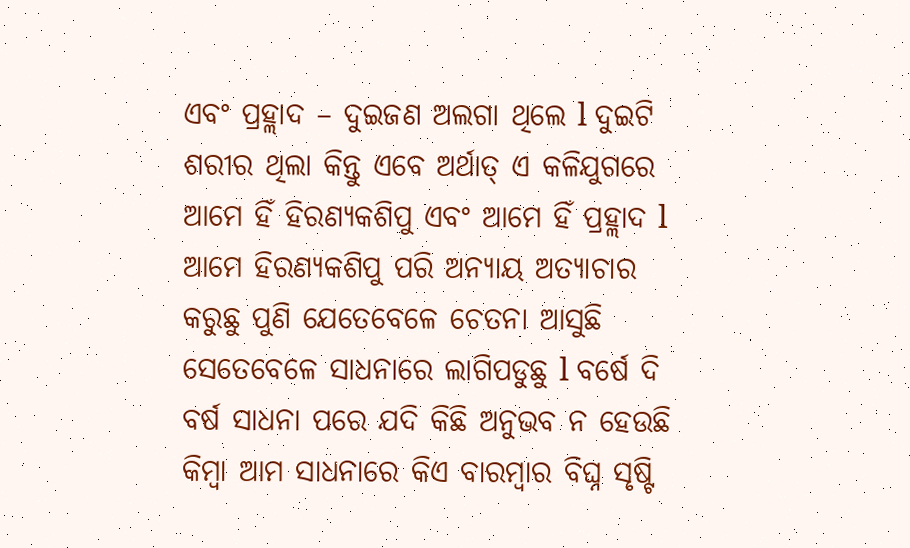ଏବଂ ପ୍ରହ୍ଲାଦ – ଦୁଇଜଣ ଅଲଗା ଥିଲେ l ଦୁଇଟି ଶରୀର ଥିଲା କିନ୍ତୁ ଏବେ ଅର୍ଥାତ୍‌ ଏ କଳିଯୁଗରେ ଆମେ ହିଁ ହିରଣ୍ୟକଶିପୁ ଏବଂ ଆମେ ହିଁ ପ୍ରହ୍ଲାଦ l ଆମେ ହିରଣ୍ୟକଶିପୁ ପରି ଅନ୍ୟାୟ ଅତ୍ୟାଚାର କରୁଛୁ ପୁଣି ଯେତେବେଳେ ଚେତନା ଆସୁଛି ସେତେବେଳେ ସାଧନାରେ ଲାଗିପଡୁଛୁ l ବର୍ଷେ ଦି ବର୍ଷ ସାଧନା ପରେ ଯଦି କିଛି ଅନୁଭବ ନ ହେଉଛି କିମ୍ବା ଆମ ସାଧନାରେ କିଏ ବାରମ୍ବାର ବିଘ୍ନ ସୃଷ୍ଟି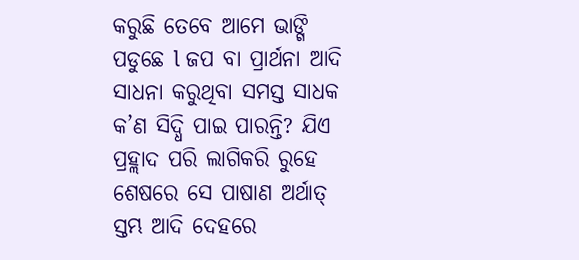କରୁଛି ତେବେ ଆମେ ଭାଙ୍ଗି ପଡୁଛେ l ଜପ ବା ପ୍ରାର୍ଥନା ଆଦି ସାଧନା କରୁଥିବା ସମସ୍ତ ସାଧକ କ’ଣ ସିଦ୍ଧି ପାଇ ପାରନ୍ତି? ଯିଏ ପ୍ରହ୍ଲାଦ ପରି ଲାଗିକରି ରୁହେ ଶେଷରେ ସେ ପାଷାଣ ଅର୍ଥାତ୍‌ ସ୍ତମ୍ଭ ଆଦି ଦେହରେ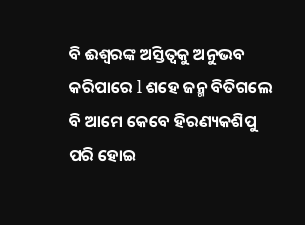ବି ଈଶ୍ୱରଙ୍କ ଅସ୍ତିତ୍ୱକୁ ଅନୁଭବ କରିପାରେ l ଶହେ ଜନ୍ମ ବିତିଗଲେ ବି ଆମେ କେବେ ହିରଣ୍ୟକଶିପୁ ପରି ହୋଇ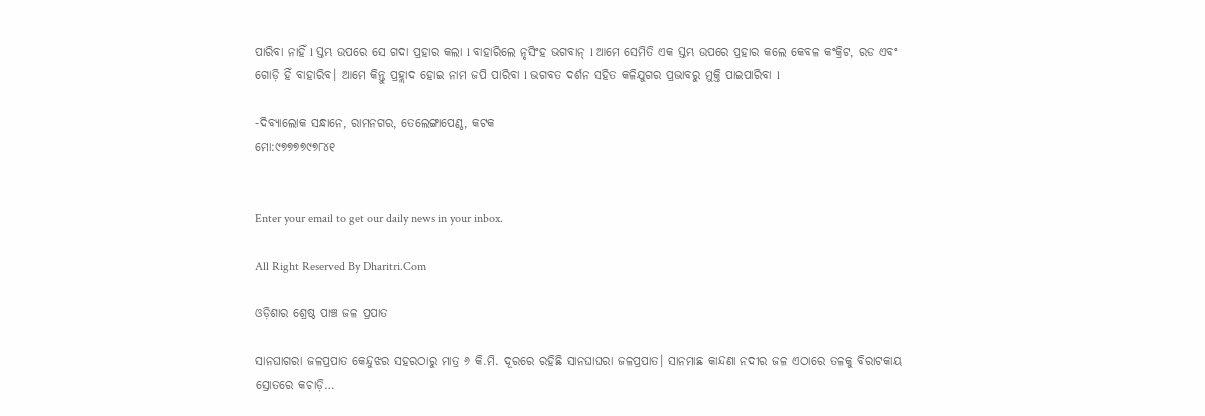ପାରିବା ନାହିଁ l ସ୍ତମ୍ଭ ଉପରେ ସେ ଗଦା ପ୍ରହାର କଲା l ବାହାରିଲେ ନୃସିଂହ ଭଗବାନ୍‌ l ଆମେ ସେମିତି ଏକ ସ୍ତମ୍ଭ ଉପରେ ପ୍ରହାର କଲେ କେବଳ କଂକ୍ରିଟ, ରଡ ଏବଂ ଗୋଡ଼ି ହିଁ ବାହାରିବ। ଆମେ କିନ୍ତୁ ପ୍ରହ୍ଲାଦ ହୋଇ ନାମ ଜପି ପାରିବା l ଭଗବତ ଦର୍ଶନ ସହିତ କଳିଯୁଗର ପ୍ରଭାବରୁ ମୁକ୍ତି ପାଇପାରିବା l

-ଦିବ୍ୟାଲୋକ ସନ୍ଧାନେ, ରାମନଗର, ତେଲେଙ୍ଗାପେଣ୍ଠ, କଟକ
ମୋ:୯୭୭୭୭୯୭୮୪୧


Enter your email to get our daily news in your inbox.

All Right Reserved By Dharitri.Com

ଓଡ଼ିଶାର ଶ୍ରେଷ୍ଠ ପାଞ୍ଚ ଜଳ ପ୍ରପାତ

ସାନଘାଗରା ଜଳପ୍ରପାତ କେନ୍ଦୁଝର ସହରଠାରୁ ମାତ୍ର ୬ କି.ମି. ଦୂରରେ ରହିଛି ସାନଘାଘରା ଜଳପ୍ରପାତ। ସାନମାଛ କାନ୍ଦଣା ନଦୀର ଜଳ ଏଠାରେ ତଳକୁ ବିରାଟକାୟ ସ୍ରୋତରେ କଚାଡ଼ି…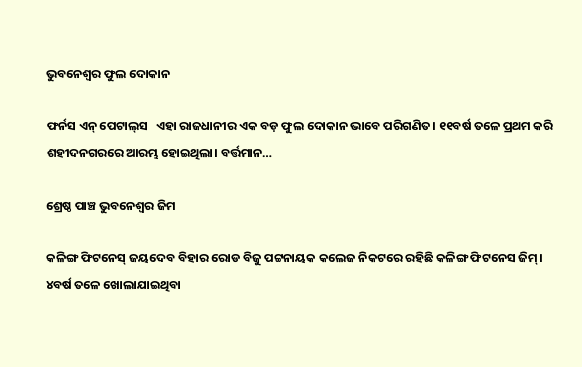ଭୁବନେଶ୍ୱର ଫୁଲ ଦୋକାନ

ଫର୍ନସ ଏନ୍‌ ପେଟାଲ୍‌ସ   ଏହା ରାଜଧାନୀର ଏକ ବଡ଼ ଫୁଲ ଦୋକାନ ଭାବେ ପରିଗଣିତ। ୧୧ବର୍ଷ ତଳେ ପ୍ରଥମ କରି ଶହୀଦନଗରରେ ଆରମ୍ଭ ହୋଇଥିଲା। ବର୍ତ୍ତମାନ…

ଶ୍ରେଷ୍ଠ ପାଞ୍ଚ ଭୁବନେଶ୍ୱର ଜିମ

କଳିଙ୍ଗ ଫିଟନେସ୍‌ ଜୟଦେବ ବିହାର ରୋଡ ବିଜୁ ପଟ୍ଟନାୟକ କଲେଜ ନିକଟରେ ରହିଛି କଳିଙ୍ଗ ଫିଟନେସ ଜିମ୍‌। ୪ବର୍ଷ ତଳେ ଖୋଲାଯାଇଥିବା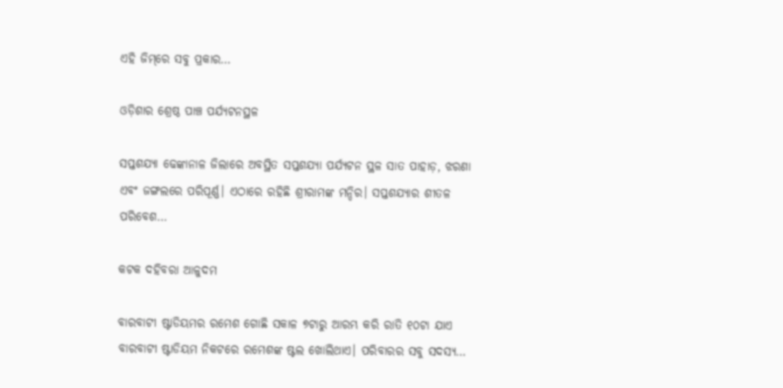ଏହି ଜିମ୍‌ରେ ସବୁ ପ୍ରକାର…

ଓଡ଼ିଶାର ଶ୍ରେଷ୍ଠ ପାଞ୍ଚ ପର୍ଯ୍ୟଟନସ୍ଥଳ

ସପ୍ତଶଯ୍ୟା ଢେଙ୍କାନାଳ ଜିଲାରେ ଅବସ୍ଥିତ ସପ୍ତଶଯ୍ୟା ପର୍ଯ୍ୟଟନ ସ୍ଥଳ ସାତ ପାହାଡ଼, ଝରଣା ଏବଂ ଜଙ୍ଗଲରେ ପରିପୂର୍ଣ୍ଣ। ଏଠାରେ ରହିଛି ଶ୍ରୀରାମଙ୍କ ମନ୍ଦିର। ସପ୍ତଶଯ୍ୟାର ଶୀତଳ ପରିବେଶ…

କଟକ ଦହିବରା ଆଳୁଦମ

ବାରବାଟୀ ଷ୍ଟାଡିୟମର ରମେଶ ଗୋଛି ସକାଳ ୭ଟାରୁ ଆରମ୍ଭ କରି ରାତି ୧୦ଟା ଯାଏ ବାରବାଟୀ ଷ୍ଟାଡିୟମ ନିକଟରେ ରମେଶଙ୍କ ଷ୍ଟଲ ଖୋଲିଥାଏ। ପରିବାରର ସବୁ ସଦସ୍ୟ…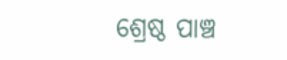ଶ୍ରେଷ୍ଠ ପାଞ୍ଚ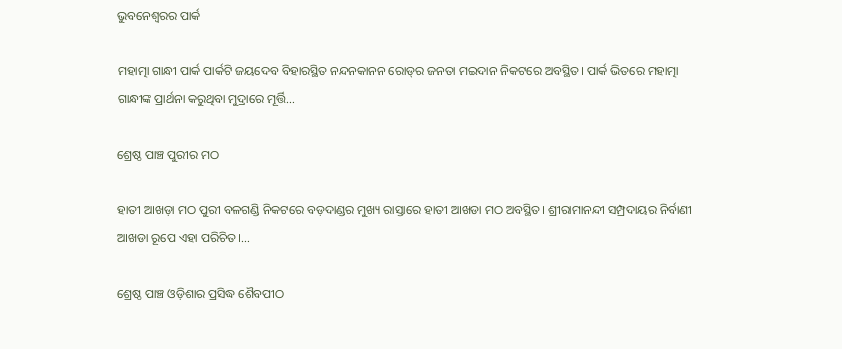ଭୁବନେଶ୍ୱରର ପାର୍କ

ମହାତ୍ମା ଗାନ୍ଧୀ ପାର୍କ ପାର୍କଟି ଜୟଦେବ ବିହାରସ୍ଥିତ ନନ୍ଦନକାନନ ରୋଡ୍‌ର ଜନତା ମଇଦାନ ନିକଟରେ ଅବସ୍ଥିତ। ପାର୍କ ଭିତରେ ମହାତ୍ମା ଗାନ୍ଧୀଙ୍କ ପ୍ରାର୍ଥନା କରୁଥିବା ମୁଦ୍ରାରେ ମୂର୍ତ୍ତି…

ଶ୍ରେଷ୍ଠ ପାଞ୍ଚ ପୁରୀର ମଠ

ହାତୀ ଆଖଡ଼ା ମଠ ପୁରୀ ବଳଗଣ୍ଡି ନିକଟରେ ବଡ଼ଦାଣ୍ଡର ମୁଖ୍ୟ ରାସ୍ତାରେ ହାତୀ ଆଖଡା ମଠ ଅବସ୍ଥିତ। ଶ୍ରୀରାମାନନ୍ଦୀ ସମ୍ପ୍ରଦାୟର ନିର୍ବାଣୀ ଆଖଡା ରୂପେ ଏହା ପରିଚିତ।…

ଶ୍ରେଷ୍ଠ ପାଞ୍ଚ ଓଡ଼ିଶାର ପ୍ରସିଦ୍ଧ ଶୈବପୀଠ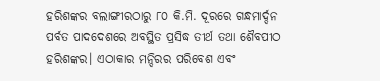ହରିଶଙ୍କର ବଲାଙ୍ଗୀରଠାରୁ ୮୦ କି.ମି. ଦୂରରେ ଗନ୍ଧମାର୍ଦ୍ଦନ ପର୍ବତ ପାଦଦେଶରେ ଅବସ୍ଥିତ ପ୍ରସିଦ୍ଧ ତୀର୍ଥ ତଥା ଶୈବପୀଠ ହରିଶଙ୍କର। ଏଠାକାର ମନ୍ଦିରର ପରିବେଶ ଏବଂ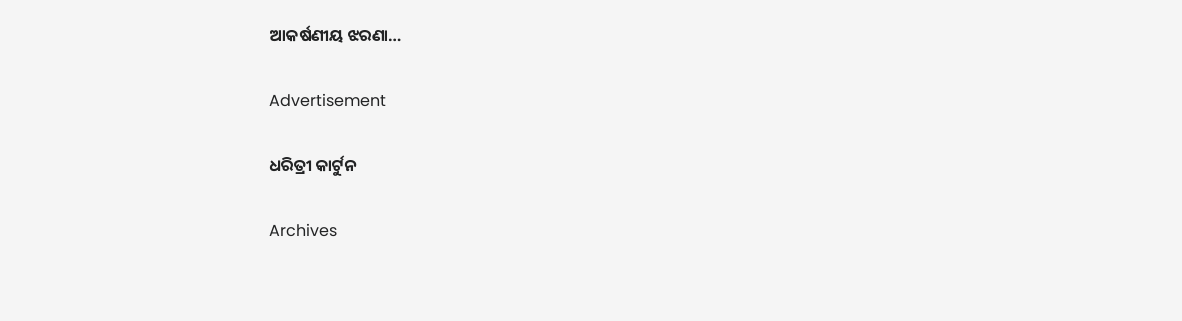ଆକର୍ଷଣୀୟ ଝରଣା…

Advertisement

ଧରିତ୍ରୀ କାର୍ଟୁନ

Archives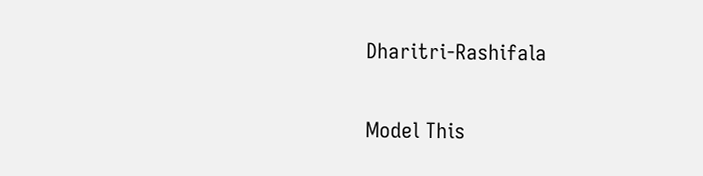Dharitri-Rashifala

Model This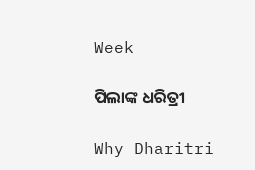Week

ପିଲାଙ୍କ ଧରିତ୍ରୀ

Why Dharitri